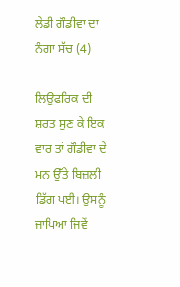ਲੇਡੀ ਗੌਡੀਵਾ ਦਾ ਨੰਗਾ ਸੱਚ (4)

ਲਿਉਫਰਿਕ ਦੀ ਸ਼ਰਤ ਸੁਣ ਕੇ ਇਕ ਵਾਰ ਤਾਂ ਗੌਡੀਵਾ ਦੇ ਮਨ ਉੱਤੇ ਬਿਜ਼ਲੀ ਡਿੱਗ ਪਈ। ਉਸਨੂੰ ਜਾਪਿਆ ਜਿਵੇਂ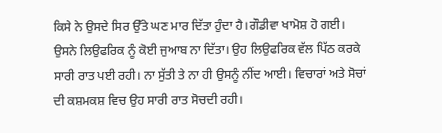ਕਿਸੇ ਨੇ ਉਸਦੇ ਸਿਰ ਉੱਤੇ ਘਣ ਮਾਰ ਦਿੱਤਾ ਹੁੰਦਾ ਹੈ।ਗੌਡੀਵਾ ਖਾਮੋਸ਼ ਹੋ ਗਈ। ਉਸਨੇ ਲਿਉਫਰਿਕ ਨੂੰ ਕੋਈ ਜੁਆਬ ਨਾ ਦਿੱਤਾ। ਉਹ ਲਿਉਫਰਿਕ ਵੱਲ ਪਿੱਠ ਕਰਕੇ ਸਾਰੀ ਰਾਤ ਪਈ ਰਹੀ। ਨਾ ਸੁੱਤੀ ਤੇ ਨਾ ਹੀ ਉਸਨੂੰ ਨੀਂਦ ਆਈ। ਵਿਚਾਰਾਂ ਅਤੇ ਸੋਚਾਂ ਦੀ ਕਸ਼ਮਕਸ਼ ਵਿਚ ਉਹ ਸਾਰੀ ਰਾਤ ਸੋਚਦੀ ਰਹੀ।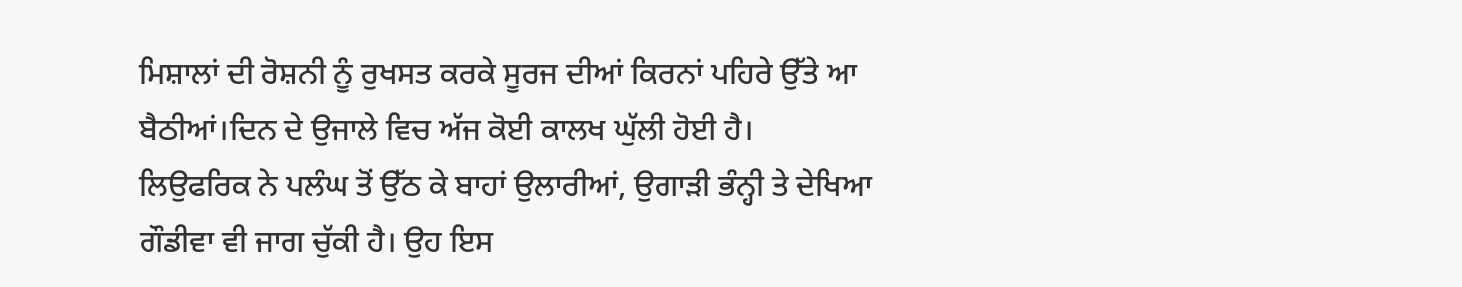ਮਿਸ਼ਾਲਾਂ ਦੀ ਰੋਸ਼ਨੀ ਨੂੰ ਰੁਖਸਤ ਕਰਕੇ ਸੂਰਜ ਦੀਆਂ ਕਿਰਨਾਂ ਪਹਿਰੇ ਉੱਤੇ ਆ ਬੈਠੀਆਂ।ਦਿਨ ਦੇ ਉਜਾਲੇ ਵਿਚ ਅੱਜ ਕੋਈ ਕਾਲਖ ਘੁੱਲੀ ਹੋਈ ਹੈ।
ਲਿਉਫਰਿਕ ਨੇ ਪਲੰਘ ਤੋਂ ਉੱਠ ਕੇ ਬਾਹਾਂ ਉਲਾਰੀਆਂ, ਉਗਾੜੀ ਭੰਨ੍ਹੀ ਤੇ ਦੇਖਿਆ ਗੌਡੀਵਾ ਵੀ ਜਾਗ ਚੁੱਕੀ ਹੈ। ਉਹ ਇਸ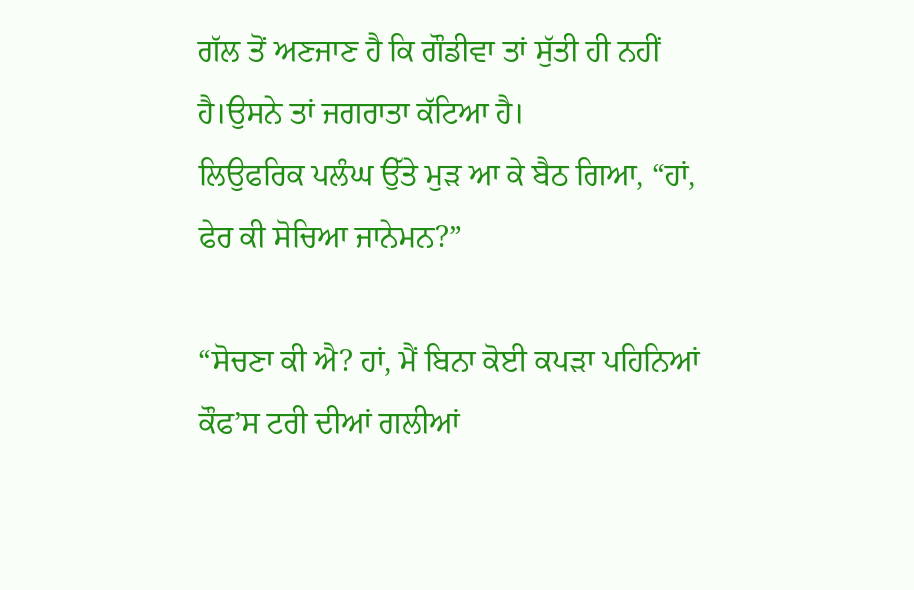ਗੱਲ ਤੋਂ ਅਣਜਾਣ ਹੈ ਕਿ ਗੌਡੀਵਾ ਤਾਂ ਸੁੱਤੀ ਹੀ ਨਹੀਂ ਹੈ।ਉਸਨੇ ਤਾਂ ਜਗਰਾਤਾ ਕੱਟਿਆ ਹੈ।
ਲਿਉਫਰਿਕ ਪਲੰਘ ਉੱਤੇ ਮੁੜ ਆ ਕੇ ਬੈਠ ਗਿਆ, “ਹਾਂ, ਫੇਰ ਕੀ ਸੋਚਿਆ ਜਾਨੇਮਨ?”

“ਸੋਚਣਾ ਕੀ ਐ? ਹਾਂ, ਮੈਂ ਬਿਨਾ ਕੋਈ ਕਪੜਾ ਪਹਿਨਿਆਂ ਕੌਫ’ਸ ਟਰੀ ਦੀਆਂ ਗਲੀਆਂ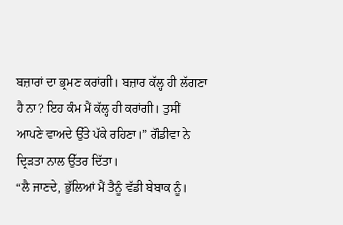ਬਜ਼ਾਰਾਂ ਦਾ ਭ੍ਰਮਣ ਕਰਾਂਗੀ। ਬਜ਼ਾਰ ਕੱਲ੍ਹ ਹੀ ਲੱਗਣਾ ਹੈ ਨਾ? ਇਹ ਕੰਮ ਮੈਂ ਕੱਲ੍ਹ ਹੀ ਕਰਾਂਗੀ। ਤੁਸੀਂ ਆਪਣੇ ਵਾਅਦੇ ਉੱਤੇ ਪੱਕੇ ਰਹਿਣਾ।” ਗੌਡੀਵਾ ਨੇ ਦ੍ਰਿੜਤਾ ਨਾਲ ਉੱਤਰ ਦਿੱਤਾ।
“ਲੈ ਜਾਣਦੇ, ਭੁੱਲਿਆਂ ਮੈਂ ਤੈਨੂੰ ਵੱਡੀ ਬੇਬਾਕ ਨੂੰ।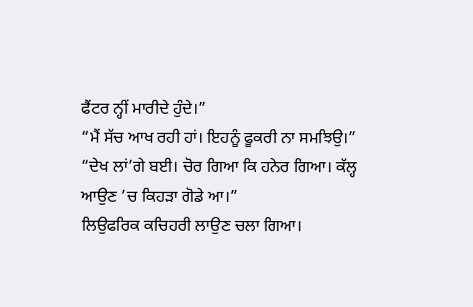ਫੈਂਟਰ ਨ੍ਹੀਂ ਮਾਰੀਦੇ ਹੁੰਦੇ।”
“ਮੈਂ ਸੱਚ ਆਖ ਰਹੀ ਹਾਂ। ਇਹਨੂੰ ਫੂਕਰੀ ਨਾ ਸਮਝਿਉ।”
“ਦੇਖ ਲਾਂ’ਗੇ ਬਈ। ਚੋਰ ਗਿਆ ਕਿ ਹਨੇਰ ਗਿਆ। ਕੱਲ੍ਹ ਆਉਣ ’ਚ ਕਿਹੜਾ ਗੋਡੇ ਆ।”
ਲਿਉਫਰਿਕ ਕਚਿਹਰੀ ਲਾਉਣ ਚਲਾ ਗਿਆ।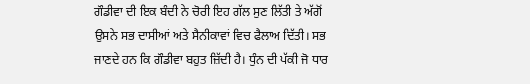ਗੌਡੀਵਾ ਦੀ ਇਕ ਬੰਦੀ ਨੇ ਚੋਰੀ ਇਹ ਗੱਲ ਸੁਣ ਲਿੱਤੀ ਤੇ ਅੱਗੋਂ ਉਸਨੇ ਸਭ ਦਾਸੀਆਂ ਅਤੇ ਸੈਨੀਕਾਵਾਂ ਵਿਚ ਫੈਲਾਅ ਦਿੱਤੀ। ਸਭ ਜਾਣਦੇ ਹਨ ਕਿ ਗੌਡੀਵਾ ਬਹੁਤ ਜ਼ਿੱਦੀ ਹੈ। ਧੁੰਨ ਦੀ ਪੱਕੀ ਜੋ ਧਾਰ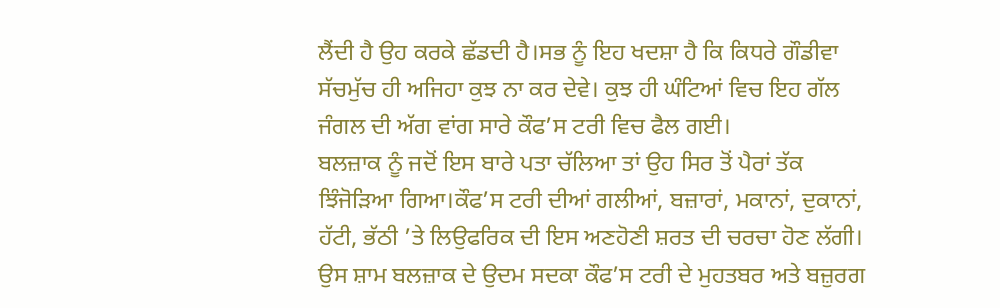ਲੈਂਦੀ ਹੈ ਉਹ ਕਰਕੇ ਛੱਡਦੀ ਹੈ।ਸਭ ਨੂੰ ਇਹ ਖਦਸ਼ਾ ਹੈ ਕਿ ਕਿਧਰੇ ਗੌਡੀਵਾ ਸੱਚਮੁੱਚ ਹੀ ਅਜਿਹਾ ਕੁਝ ਨਾ ਕਰ ਦੇਵੇ। ਕੁਝ ਹੀ ਘੰਟਿਆਂ ਵਿਚ ਇਹ ਗੱਲ ਜੰਗਲ ਦੀ ਅੱਗ ਵਾਂਗ ਸਾਰੇ ਕੌਫ’ਸ ਟਰੀ ਵਿਚ ਫੈਲ ਗਈ।
ਬਲਜ਼ਾਕ ਨੂੰ ਜਦੋਂ ਇਸ ਬਾਰੇ ਪਤਾ ਚੱਲਿਆ ਤਾਂ ਉਹ ਸਿਰ ਤੋਂ ਪੈਰਾਂ ਤੱਕ ਝਿੰਜੋੜਿਆ ਗਿਆ।ਕੌਫ’ਸ ਟਰੀ ਦੀਆਂ ਗਲੀਆਂ, ਬਜ਼ਾਰਾਂ, ਮਕਾਨਾਂ, ਦੁਕਾਨਾਂ, ਹੱਟੀ, ਭੱਠੀ ’ਤੇ ਲਿਉਫਰਿਕ ਦੀ ਇਸ ਅਣਹੋਣੀ ਸ਼ਰਤ ਦੀ ਚਰਚਾ ਹੋਣ ਲੱਗੀ। ਉਸ ਸ਼ਾਮ ਬਲਜ਼ਾਕ ਦੇ ਉਦਮ ਸਦਕਾ ਕੌਫ’ਸ ਟਰੀ ਦੇ ਮੁਹਤਬਰ ਅਤੇ ਬਜ਼ੁਰਗ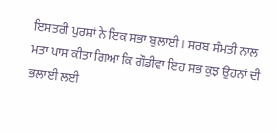ਇਸਤਰੀ ਪੁਰਸ਼ਾਂ ਨੇ ਇਕ ਸਭਾ ਬੁਲਾਈ। ਸਰਬ ਸੰਮਤੀ ਨਾਲ ਮਤਾ ਪਾਸ ਕੀਤਾ ਗਿਆ ਕਿ ਗੌਡੀਵਾ ਇਹ ਸਭ ਕੁਝ ਉਹਨਾਂ ਦੀ ਭਲਾਈ ਲਈ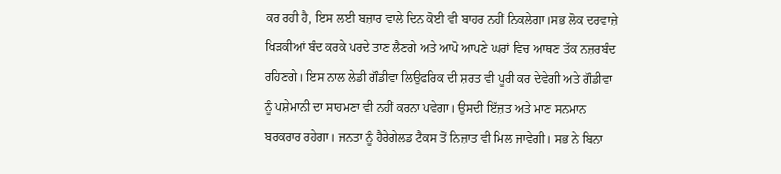ਕਰ ਰਹੀ ਹੈ, ਇਸ ਲਈ ਬਜ਼ਾਰ ਵਾਲੇ ਦਿਨ ਕੋਈ ਵੀ ਬਾਹਰ ਨਹੀਂ ਨਿਕਲੇਗਾ।ਸਭ ਲੋਕ ਦਰਵਾਜ਼ੇ ਖਿੜਕੀਆਂ ਬੰਦ ਕਰਕੇ ਪਰਦੇ ਤਾਣ ਲੈਣਗੇ ਅਤੇ ਆਪੋ ਆਪਣੇ ਘਰਾਂ ਵਿਚ ਆਥਣ ਤੱਕ ਨਜ਼ਰਬੰਦ ਰਹਿਣਗੇ। ਇਸ ਨਾਲ ਲੇਡੀ ਗੌਡੀਵਾ ਲਿਉਫਰਿਕ ਦੀ ਸ਼ਰਤ ਵੀ ਪੂਰੀ ਕਰ ਦੇਵੇਗੀ ਅਤੇ ਗੌਡੀਵਾ ਨੂੰ ਪਸ਼ੇਮਾਨੀ ਦਾ ਸਾਹਮਣਾ ਵੀ ਨਹੀਂ ਕਰਨਾ ਪਵੇਗਾ। ਉਸਦੀ ਇੱਜ਼ਤ ਅਤੇ ਮਾਣ ਸਨਮਾਨ ਬਰਕਰਾਰ ਰਹੇਗਾ। ਜਨਤਾ ਨੂੰ ਹੈਰੇਗੇਲਡ ਟੈਕਸ ਤੋਂ ਨਿਜ਼ਾਤ ਵੀ ਮਿਲ ਜਾਵੇਗੀ। ਸਭ ਨੇ ਬਿਨਾ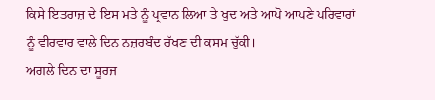ਕਿਸੇ ਇਤਰਾਜ਼ ਦੇ ਇਸ ਮਤੇ ਨੂੰ ਪ੍ਰਵਾਨ ਲਿਆ ਤੇ ਖੁਦ ਅਤੇ ਆਪੋ ਆਪਣੇ ਪਰਿਵਾਰਾਂ ਨੂੰ ਵੀਰਵਾਰ ਵਾਲੇ ਦਿਨ ਨਜ਼ਰਬੰਦ ਰੱਖਣ ਦੀ ਕਸਮ ਚੁੱਕੀ।
ਅਗਲੇ ਦਿਨ ਦਾ ਸੂਰਜ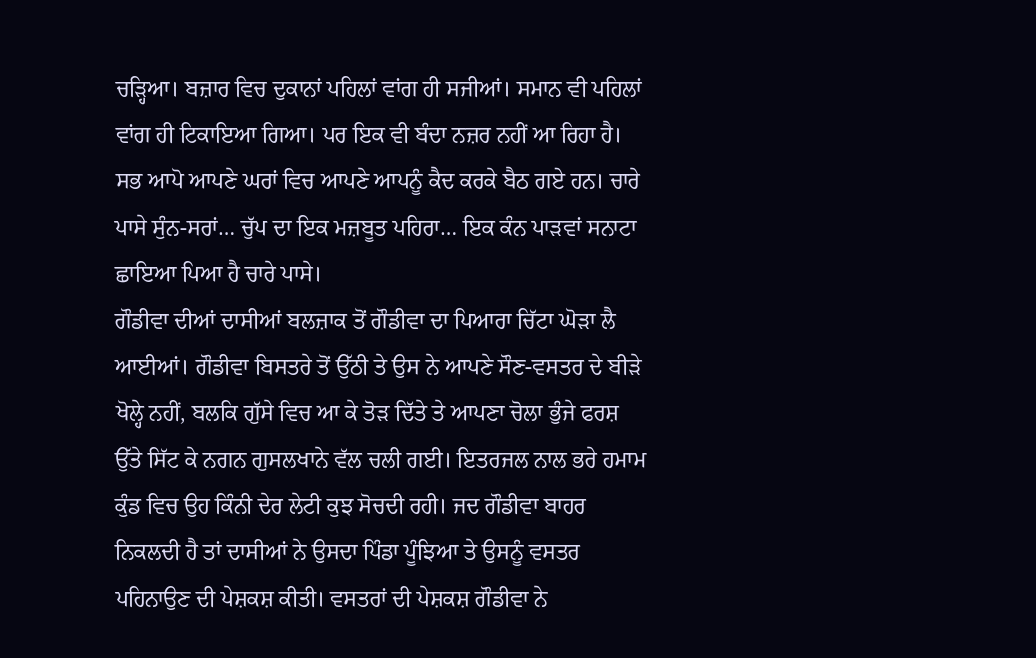ਚੜ੍ਹਿਆ। ਬਜ਼ਾਰ ਵਿਚ ਦੁਕਾਨਾਂ ਪਹਿਲਾਂ ਵਾਂਗ ਹੀ ਸਜੀਆਂ। ਸਮਾਨ ਵੀ ਪਹਿਲਾਂ ਵਾਂਗ ਹੀ ਟਿਕਾਇਆ ਗਿਆ। ਪਰ ਇਕ ਵੀ ਬੰਦਾ ਨਜ਼ਰ ਨਹੀਂ ਆ ਰਿਹਾ ਹੈ। ਸਭ ਆਪੋ ਆਪਣੇ ਘਰਾਂ ਵਿਚ ਆਪਣੇ ਆਪਨੂੰ ਕੈਦ ਕਰਕੇ ਬੈਠ ਗਏ ਹਨ। ਚਾਰੇ ਪਾਸੇ ਸੁੰਨ-ਸਰਾਂ… ਚੁੱਪ ਦਾ ਇਕ ਮਜ਼ਬੂਤ ਪਹਿਰਾ… ਇਕ ਕੰਨ ਪਾੜਵਾਂ ਸਨਾਟਾ ਛਾਇਆ ਪਿਆ ਹੈ ਚਾਰੇ ਪਾਸੇ।
ਗੌਡੀਵਾ ਦੀਆਂ ਦਾਸੀਆਂ ਬਲਜ਼ਾਕ ਤੋਂ ਗੌਡੀਵਾ ਦਾ ਪਿਆਰਾ ਚਿੱਟਾ ਘੋੜਾ ਲੈ ਆਈਆਂ। ਗੌਡੀਵਾ ਬਿਸਤਰੇ ਤੋਂ ਉੱਠੀ ਤੇ ਉਸ ਨੇ ਆਪਣੇ ਸੌਣ-ਵਸਤਰ ਦੇ ਬੀੜੇ ਖੋਲ੍ਹੇ ਨਹੀਂ, ਬਲਕਿ ਗੁੱਸੇ ਵਿਚ ਆ ਕੇ ਤੋੜ ਦਿੱਤੇ ਤੇ ਆਪਣਾ ਚੋਲਾ ਭੁੰਜੇ ਫਰਸ਼ ਉੱਤੇ ਸਿੱਟ ਕੇ ਨਗਨ ਗੁਸਲਖਾਨੇ ਵੱਲ ਚਲੀ ਗਈ। ਇਤਰਜਲ ਨਾਲ ਭਰੇ ਹਮਾਮ ਕੁੰਡ ਵਿਚ ਉਹ ਕਿੰਨੀ ਦੇਰ ਲੇਟੀ ਕੁਝ ਸੋਚਦੀ ਰਹੀ। ਜਦ ਗੌਡੀਵਾ ਬਾਹਰ ਨਿਕਲਦੀ ਹੈ ਤਾਂ ਦਾਸੀਆਂ ਨੇ ਉਸਦਾ ਪਿੰਡਾ ਪੂੰਝਿਆ ਤੇ ਉਸਨੂੰ ਵਸਤਰ ਪਹਿਨਾਉਣ ਦੀ ਪੇਸ਼ਕਸ਼ ਕੀਤੀ। ਵਸਤਰਾਂ ਦੀ ਪੇਸ਼ਕਸ਼ ਗੌਡੀਵਾ ਨੇ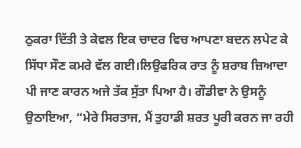ਠੁਕਰਾ ਦਿੱਤੀ ਤੇ ਕੇਵਲ ਇਕ ਚਾਦਰ ਵਿਚ ਆਪਣਾ ਬਦਨ ਲਪੇਟ ਕੇ ਸਿੱਧਾ ਸੌਣ ਕਮਰੇ ਵੱਲ ਗਈ।ਲਿਉਫਰਿਕ ਰਾਤ ਨੂੰ ਸ਼ਰਾਬ ਜ਼ਿਆਦਾ ਪੀ ਜਾਣ ਕਾਰਨ ਅਜੇ ਤੱਕ ਸੁੱਤਾ ਪਿਆ ਹੈ। ਗੌਡੀਵਾ ਨੇ ਉਸਨੂੰ ਉਠਾਇਆ, “ਮੇਰੇ ਸਿਰਤਾਜ, ਮੈਂ ਤੁਹਾਡੀ ਸ਼ਰਤ ਪੂਰੀ ਕਰਨ ਜਾ ਰਹੀ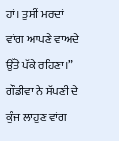ਹਾਂ। ਤੁਸੀਂ ਮਰਦਾਂ ਵਾਂਗ ਆਪਣੇ ਵਾਅਦੇ ਉੱਤੇ ਪੱਕੇ ਰਹਿਣਾ।”
ਗੌਡੀਵਾ ਨੇ ਸੱਪਣੀ ਦੇ ਕੁੰਜ ਲਾਹੁਣ ਵਾਂਗ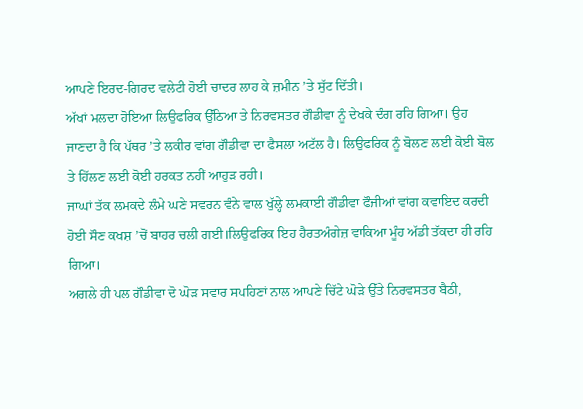ਆਪਣੇ ਇਰਦ-ਗਿਰਦ ਵਲੇਟੀ ਹੋਈ ਚਾਦਰ ਲਾਹ ਕੇ ਜ਼ਮੀਨ ’ਤੇ ਸੁੱਟ ਦਿੱਤੀ।
ਅੱਖਾਂ ਮਲਦਾ ਹੋਇਆ ਲਿਉਫਰਿਕ ਉੱਠਿਆ ਤੇ ਨਿਰਵਸਤਰ ਗੌਡੀਵਾ ਨੂੰ ਦੇਖਕੇ ਦੰਗ ਰਹਿ ਗਿਆ। ਉਹ ਜਾਣਦਾ ਹੈ ਕਿ ਪੱਥਰ ’ਤੇ ਲਕੀਰ ਵਾਂਗ ਗੌਡੀਵਾ ਦਾ ਫੈਸਲਾ ਅਟੱਲ ਹੈ। ਲਿਉਫਰਿਕ ਨੂੰ ਬੋਲਣ ਲਈ ਕੋਈ ਬੋਲ ਤੇ ਹਿੱਲਣ ਲਈ ਕੋਈ ਹਰਕਤ ਨਹੀਂ ਆਹੁੜ ਰਹੀ।
ਜਾਘਾਂ ਤੱਕ ਲਮਕਦੇ ਲੰਮੇ ਘਣੇ ਸਵਰਨ ਵੰਨੇ ਵਾਲ ਖੁੱਲ੍ਹੇ ਲਮਕਾਈ ਗੌਡੀਵਾ ਫੌਜੀਆਂ ਵਾਂਗ ਕਵਾਇਦ ਕਰਦੀ ਹੋਈ ਸੌਣ ਕਖਸ਼ ’ਚੋਂ ਬਾਹਰ ਚਲੀ ਗਈ।ਲਿਉਫਰਿਕ ਇਹ ਹੈਰਤਅੰਗੇਜ਼ ਵਾਕਿਆ ਮੂੰਹ ਅੱਡੀ ਤੱਕਦਾ ਹੀ ਰਹਿ ਗਿਆ।
ਅਗਲੇ ਹੀ ਪਲ ਗੌਡੀਵਾ ਦੋ ਘੋੜ ਸਵਾਰ ਸਪਹਿਣਾਂ ਨਾਲ ਆਪਣੇ ਚਿੱਟੇ ਘੋੜੇ ਉੱਤੇ ਨਿਰਵਸਤਰ ਬੈਠੀ,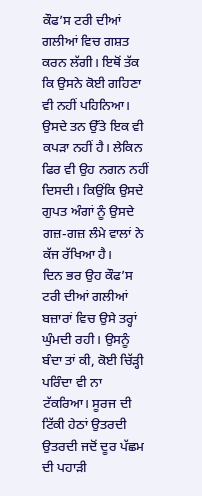ਕੌਫ’ਸ ਟਰੀ ਦੀਆਂ ਗਲੀਆਂ ਵਿਚ ਗਸ਼ਤ ਕਰਨ ਲੱਗੀ। ਇਥੋਂ ਤੱਕ ਕਿ ਉਸਨੇ ਕੋਈ ਗਹਿਣਾ ਵੀ ਨਹੀਂ ਪਹਿਨਿਆ। ਉਸਦੇ ਤਨ ਉੱਤੇ ਇਕ ਵੀ ਕਪੜਾ ਨਹੀਂ ਹੈ। ਲੇਕਿਨ ਫਿਰ ਵੀ ਉਹ ਨਗਨ ਨਹੀਂ ਦਿਸਦੀ। ਕਿਉਂਕਿ ਉਸਦੇ ਗੁਪਤ ਅੰਗਾਂ ਨੂੰ ਉਸਦੇ ਗਜ਼-ਗਜ਼ ਲੰਮੇ ਵਾਲਾਂ ਨੇ ਕੱਜ ਰੱਖਿਆ ਹੈ।
ਦਿਨ ਭਰ ਉਹ ਕੌਫ’ਸ ਟਰੀ ਦੀਆਂ ਗਲੀਆਂ ਬਜ਼ਾਰਾਂ ਵਿਚ ਉਸੇ ਤਰ੍ਹਾਂ ਘੁੰਮਦੀ ਰਹੀ। ਉਸਨੂੰ ਬੰਦਾ ਤਾਂ ਕੀ, ਕੋਈ ਚਿੱੜ੍ਹੀ ਪਰਿੰਦਾ ਵੀ ਨਾ ਟੱਕਰਿਆ। ਸੂਰਜ ਦੀ ਟਿੱਕੀ ਹੇਠਾਂ ਉਤਰਦੀ ਉਤਰਦੀ ਜਦੋਂ ਦੂਰ ਪੱਛਮ ਦੀ ਪਹਾੜੀ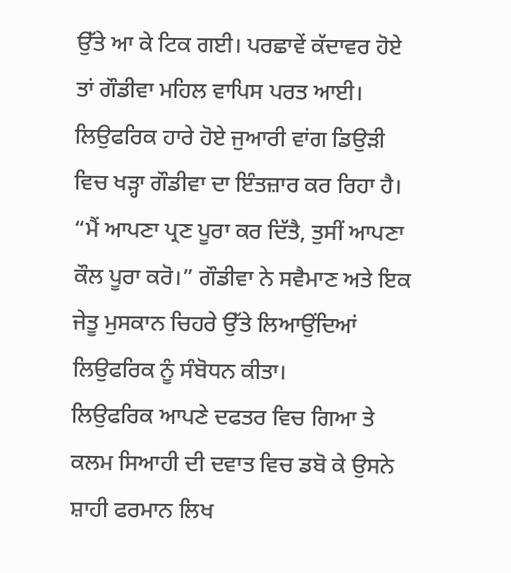ਉੱਤੇ ਆ ਕੇ ਟਿਕ ਗਈ। ਪਰਛਾਵੇਂ ਕੱਦਾਵਰ ਹੋਏ ਤਾਂ ਗੌਡੀਵਾ ਮਹਿਲ ਵਾਪਿਸ ਪਰਤ ਆਈ।
ਲਿਉਫਰਿਕ ਹਾਰੇ ਹੋਏ ਜੁਆਰੀ ਵਾਂਗ ਡਿਉੜੀ ਵਿਚ ਖੜ੍ਹਾ ਗੌਡੀਵਾ ਦਾ ਇੰਤਜ਼ਾਰ ਕਰ ਰਿਹਾ ਹੈ।
“ਮੈਂ ਆਪਣਾ ਪ੍ਰਣ ਪੂਰਾ ਕਰ ਦਿੱਤੈ, ਤੁਸੀਂ ਆਪਣਾ ਕੌਲ ਪੂਰਾ ਕਰੋ।” ਗੌਡੀਵਾ ਨੇ ਸਵੈਮਾਣ ਅਤੇ ਇਕ ਜੇਤੂ ਮੁਸਕਾਨ ਚਿਹਰੇ ਉੱਤੇ ਲਿਆਉਂਦਿਆਂ ਲਿਉਫਰਿਕ ਨੂੰ ਸੰਬੋਧਨ ਕੀਤਾ।
ਲਿਉਫਰਿਕ ਆਪਣੇ ਦਫਤਰ ਵਿਚ ਗਿਆ ਤੇ ਕਲਮ ਸਿਆਹੀ ਦੀ ਦਵਾਤ ਵਿਚ ਡਬੋ ਕੇ ਉਸਨੇ ਸ਼ਾਹੀ ਫਰਮਾਨ ਲਿਖ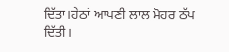ਦਿੱਤਾ।ਹੇਠਾਂ ਆਪਣੀ ਲਾਲ ਮੋਹਰ ਠੱਪ ਦਿੱਤੀ।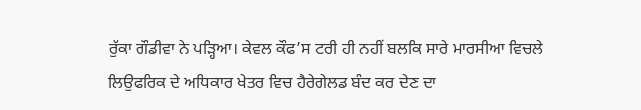ਰੁੱਕਾ ਗੌਡੀਵਾ ਨੇ ਪੜ੍ਹਿਆ। ਕੇਵਲ ਕੌਫ’ਸ ਟਰੀ ਹੀ ਨਹੀਂ ਬਲਕਿ ਸਾਰੇ ਮਾਰਸੀਆ ਵਿਚਲੇ ਲਿਉਫਰਿਕ ਦੇ ਅਧਿਕਾਰ ਖੇਤਰ ਵਿਚ ਹੈਰੇਗੇਲਡ ਬੰਦ ਕਰ ਦੇਣ ਦਾ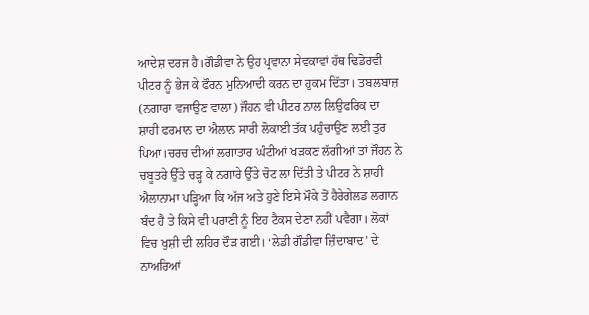ਆਦੇਸ਼ ਦਰਜ ਹੈ।ਗੌਡੀਵਾ ਨੇ ਉਹ ਪ੍ਰਵਾਨਾ ਸੇਵਕਾਵਾਂ ਹੱਥ ਢਿਡੋਰਵੀ ਪੀਟਰ ਨੂੰ ਭੇਜ ਕੇ ਫੌਰਨ ਮੁਨਿਆਦੀ ਕਰਨ ਦਾ ਹੁਕਮ ਦਿੱਤਾ। ਤਬਲਬਾਜ਼ (ਨਗਾਰਾ ਵਜਾਉਣ ਵਾਲਾ) ਜੌਹਨ ਵੀ ਪੀਟਰ ਨਾਲ ਲਿਉਫਰਿਕ ਦਾ ਸ਼ਾਹੀ ਫਰਮਾਨ ਦਾ ਐਲਾਨ ਸਾਰੀ ਲੋਕਾਈ ਤੱਕ ਪਹੁੰਚਾਉਣ ਲਈ ਤੁਰ ਪਿਆ।ਚਰਚ ਦੀਆਂ ਲਗਾਤਾਰ ਘੰਟੀਆਂ ਖੜਕਣ ਲੱਗੀਆਂ ਤਾਂ ਜੌਹਨ ਨੇ ਚਬੂਤਰੇ ਉੱਤੇ ਚੜ੍ਹ ਕੇ ਨਗਾਰੇ ਉੱਤੇ ਚੋਟ ਲਾ ਦਿੱਤੀ ਤੇ ਪੀਟਰ ਨੇ ਸ਼ਾਹੀ ਐਲਾਨਾਮਾ ਪੜ੍ਹਿਆ ਕਿ ਅੱਜ ਅਤੇ ਹੁਣੇ ਇਸੇ ਮੌਕੇ ਤੋਂ ਹੈਰੇਗੇਲਡ ਲਗਾਨ ਬੰਦ ਹੈ ਤੇ ਕਿਸੇ ਵੀ ਪਰਾਣੀ ਨੂੰ ਇਹ ਟੈਕਸ ਦੇਣਾ ਨਹੀਂ ਪਵੈਗਾ। ਲੋਕਾਂ ਵਿਚ ਖੁਸ਼ੀ ਦੀ ਲਹਿਰ ਦੌੜ ਗਈ। ‘ਲੇਡੀ ਗੌਡੀਵਾ ਜ਼ਿੰਦਾਬਾਦ’ ਦੇ ਨਾਅਰਿਆਂ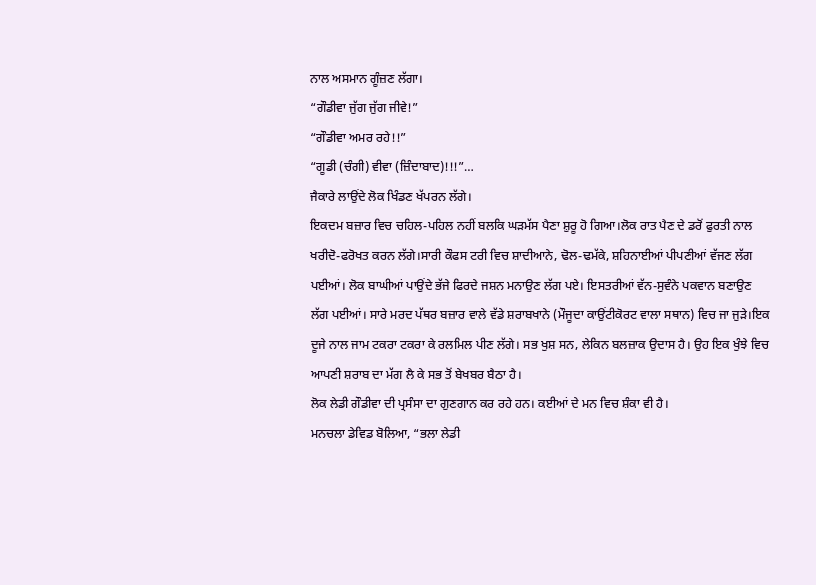ਨਾਲ ਅਸਮਾਨ ਗੂੰਜ਼ਣ ਲੱਗਾ।
“ਗੌਡੀਵਾ ਜੁੱਗ ਜੁੱਗ ਜੀਵੇ!”
“ਗੌਡੀਵਾ ਅਮਰ ਰਹੇ!!”
“ਗੂਡੀ (ਚੰਗੀ) ਵੀਵਾ (ਜ਼ਿੰਦਾਬਾਦ)!!!”…
ਜੈਕਾਰੇ ਲਾਉਂਦੇ ਲੋਕ ਖਿੰਡਣ ਖੱਪਰਨ ਲੱਗੇ।
ਇਕਦਮ ਬਜ਼ਾਰ ਵਿਚ ਚਹਿਲ-ਪਹਿਲ ਨਹੀਂ ਬਲਕਿ ਘੜਮੱਸ ਪੈਣਾ ਸ਼ੁਰੂ ਹੋ ਗਿਆ।ਲੋਕ ਰਾਤ ਪੈਣ ਦੇ ਡਰੋਂ ਫੁਰਤੀ ਨਾਲ ਖਰੀਦੋ-ਫਰੋਖਤ ਕਰਨ ਲੱਗੇ।ਸਾਰੀ ਕੌਫਸ ਟਰੀ ਵਿਚ ਸ਼ਾਦੀਆਨੇ, ਢੋਲ-ਢਮੱਕੇ, ਸ਼ਹਿਨਾਈਆਂ ਪੀਪਣੀਆਂ ਵੱਜਣ ਲੱਗ ਪਈਆਂ। ਲੋਕ ਬਾਘੀਆਂ ਪਾਉਂਦੇ ਭੱਜੇ ਫਿਰਦੇ ਜਸ਼ਨ ਮਨਾਉਣ ਲੱਗ ਪਏ। ਇਸਤਰੀਆਂ ਵੱਨ-ਸੁਵੰਨੇ ਪਕਵਾਨ ਬਣਾਉਣ ਲੱਗ ਪਈਆਂ। ਸਾਰੇ ਮਰਦ ਪੱਥਰ ਬਜ਼ਾਰ ਵਾਲੇ ਵੱਡੇ ਸ਼ਰਾਬਖਾਨੇ (ਮੌਜੂਦਾ ਕਾਉਂਟੀਕੋਰਟ ਵਾਲਾ ਸਥਾਨ) ਵਿਚ ਜਾ ਜੁੜੇ।ਇਕ ਦੂਜੇ ਨਾਲ ਜਾਮ ਟਕਰਾ ਟਕਰਾ ਕੇ ਰਲਮਿਲ ਪੀਣ ਲੱਗੇ। ਸਭ ਖੁਸ਼ ਸਨ, ਲੇਕਿਨ ਬਲਜ਼ਾਕ ਉਦਾਸ ਹੈ। ਉਹ ਇਕ ਖੁੰਝੇ ਵਿਚ ਆਪਣੀ ਸ਼ਰਾਬ ਦਾ ਮੱਗ ਲੈ ਕੇ ਸਭ ਤੋਂ ਬੇਖਬਰ ਬੈਠਾ ਹੈ।
ਲੋਕ ਲੇਡੀ ਗੌਡੀਵਾ ਦੀ ਪ੍ਰਸੰਸਾ ਦਾ ਗੁਣਗਾਨ ਕਰ ਰਹੇ ਹਨ। ਕਈਆਂ ਦੇ ਮਨ ਵਿਚ ਸ਼ੰਕਾ ਵੀ ਹੈ।
ਮਨਚਲਾ ਡੇਵਿਡ ਬੋਲਿਆ, “ਭਲਾ ਲੇਡੀ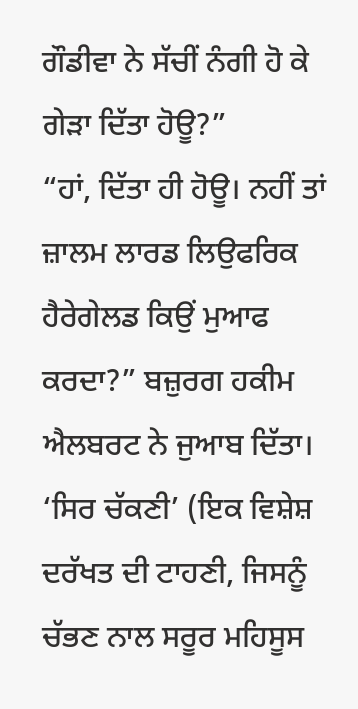ਗੌਡੀਵਾ ਨੇ ਸੱਚੀਂ ਨੰਗੀ ਹੋ ਕੇ ਗੇੜਾ ਦਿੱਤਾ ਹੋਊ?”
“ਹਾਂ, ਦਿੱਤਾ ਹੀ ਹੋਊ। ਨਹੀਂ ਤਾਂ ਜ਼ਾਲਮ ਲਾਰਡ ਲਿਉਫਰਿਕ ਹੈਰੇਗੇਲਡ ਕਿਉਂ ਮੁਆਫ ਕਰਦਾ?” ਬਜ਼ੁਰਗ ਹਕੀਮ ਐਲਬਰਟ ਨੇ ਜੁਆਬ ਦਿੱਤਾ।
‘ਸਿਰ ਚੱਕਣੀ’ (ਇਕ ਵਿਸ਼ੇਸ਼ ਦਰੱਖਤ ਦੀ ਟਾਹਣੀ, ਜਿਸਨੂੰ ਚੱਭਣ ਨਾਲ ਸਰੂਰ ਮਹਿਸੂਸ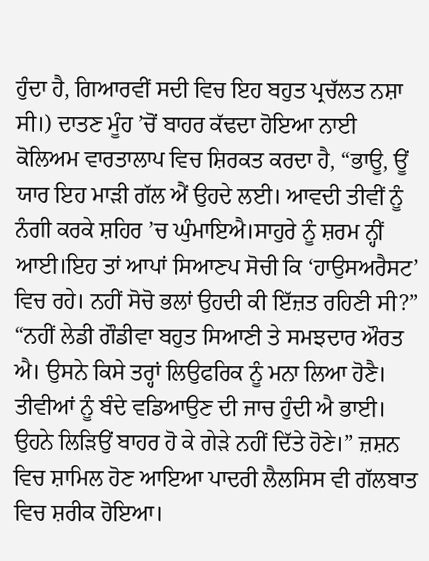ਹੁੰਦਾ ਹੈ, ਗਿਆਰਵੀਂ ਸਦੀ ਵਿਚ ਇਹ ਬਹੁਤ ਪ੍ਰਚੱਲਤ ਨਸ਼ਾ ਸੀ।) ਦਾਤਣ ਮੂੰਹ ’ਚੋਂ ਬਾਹਰ ਕੱਢਦਾ ਹੋਇਆ ਨਾਈ ਕੋਲਿਅਮ ਵਾਰਤਾਲਾਪ ਵਿਚ ਸ਼ਿਰਕਤ ਕਰਦਾ ਹੈ, “ਭਾਊ, ਊਂ ਯਾਰ ਇਹ ਮਾੜੀ ਗੱਲ ਐਂ ਉਹਦੇ ਲਈ। ਆਵਦੀ ਤੀਵੀਂ ਨੂੰ ਨੰਗੀ ਕਰਕੇ ਸ਼ਹਿਰ ’ਚ ਘੁੰਮਾਇਐ।ਸਾਹੁਰੇ ਨੂੰ ਸ਼ਰਮ ਨ੍ਹੀਂ ਆਈ।ਇਹ ਤਾਂ ਆਪਾਂ ਸਿਆਣਪ ਸੋਚੀ ਕਿ ‘ਹਾਉਸਅਰੈਸਟ’ ਵਿਚ ਰਹੇ। ਨਹੀਂ ਸੋਚੋ ਭਲਾਂ ਉਹਦੀ ਕੀ ਇੱਜ਼ਤ ਰਹਿਣੀ ਸੀ?”
“ਨਹੀਂ ਲੇਡੀ ਗੌਡੀਵਾ ਬਹੁਤ ਸਿਆਣੀ ਤੇ ਸਮਝਦਾਰ ਔਰਤ ਐ। ਉਸਨੇ ਕਿਸੇ ਤਰ੍ਹਾਂ ਲਿਉਫਰਿਕ ਨੂੰ ਮਨਾ ਲਿਆ ਹੋਣੈ। ਤੀਵੀਆਂ ਨੂੰ ਬੰਦੇ ਵਡਿਆਉਣ ਦੀ ਜਾਚ ਹੁੰਦੀ ਐ ਭਾਈ। ਉਹਨੇ ਲਿੜਿਉਂ ਬਾਹਰ ਹੋ ਕੇ ਗੇੜੇ ਨਹੀਂ ਦਿੱਤੇ ਹੋਣੇ।” ਜ਼ਸ਼ਨ ਵਿਚ ਸ਼ਾਮਿਲ ਹੋਣ ਆਇਆ ਪਾਦਰੀ ਲੈਲਸਿਸ ਵੀ ਗੱਲਬਾਤ ਵਿਚ ਸ਼ਰੀਕ ਹੋਇਆ।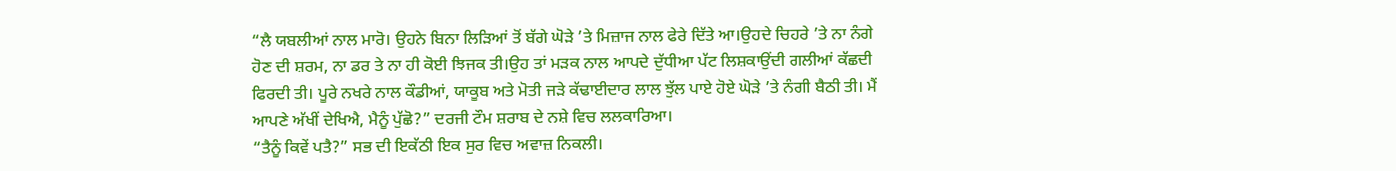“ਲੈ ਯਬਲੀਆਂ ਨਾਲ ਮਾਰੋ। ਉਹਨੇ ਬਿਨਾ ਲਿੜਿਆਂ ਤੋਂ ਬੱਗੇ ਘੋੜੇ ’ਤੇ ਮਿਜ਼ਾਜ ਨਾਲ ਫੇਰੇ ਦਿੱਤੇ ਆ।ਉਹਦੇ ਚਿਹਰੇ ’ਤੇ ਨਾ ਨੰਗੇ ਹੋਣ ਦੀ ਸ਼ਰਮ, ਨਾ ਡਰ ਤੇ ਨਾ ਹੀ ਕੋਈ ਝਿਜਕ ਤੀ।ਉਹ ਤਾਂ ਮੜਕ ਨਾਲ ਆਪਦੇ ਦੁੱਧੀਆ ਪੱਟ ਲਿਸ਼ਕਾਉਂਦੀ ਗਲੀਆਂ ਕੱਛਦੀ ਫਿਰਦੀ ਤੀ। ਪੂਰੇ ਨਖਰੇ ਨਾਲ ਕੌਡੀਆਂ, ਯਾਕੂਬ ਅਤੇ ਮੋਤੀ ਜੜੇ ਕੱਢਾਈਦਾਰ ਲਾਲ ਝੁੱਲ ਪਾਏ ਹੋਏ ਘੋੜੇ ’ਤੇ ਨੰਗੀ ਬੈਠੀ ਤੀ। ਮੈਂ ਆਪਣੇ ਅੱਖੀਂ ਦੇਖਿਐ, ਮੈਨੂੰ ਪੁੱਛੋ?” ਦਰਜੀ ਟੌਮ ਸ਼ਰਾਬ ਦੇ ਨਸ਼ੇ ਵਿਚ ਲਲਕਾਰਿਆ।
“ਤੈਨੂੰ ਕਿਵੇਂ ਪਤੈ?” ਸਭ ਦੀ ਇਕੱਠੀ ਇਕ ਸੁਰ ਵਿਚ ਅਵਾਜ਼ ਨਿਕਲੀ।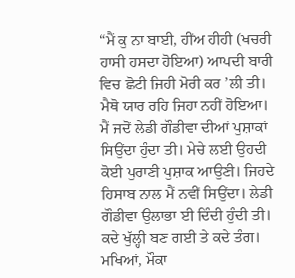“ਮੈਂ ਕੁ ਨਾ ਬਾਈ, ਹੀਂਅ ਹੀਹੀ (ਖਚਰੀ ਹਾਸੀ ਹਸਦਾ ਹੋਇਆ) ਆਪਦੀ ਬਾਰੀ ਵਿਚ ਛੋਟੀ ਜਿਹੀ ਮੋਰੀ ਕਰ ’ਲੀ ਤੀ। ਮੈਥੋ ਯਾਰ ਰਹਿ ਜਿਹਾ ਨਹੀਂ ਹੋਇਆ। ਮੈਂ ਜਦੋਂ ਲੇਡੀ ਗੌਡੀਵਾ ਦੀਆਂ ਪੁਸ਼ਾਕਾਂ ਸਿਉਂਦਾ ਹੁੰਦਾ ਤੀ। ਮੇਚੇ ਲਈ ਉਹਦੀ ਕੋਈ ਪੁਰਾਣੀ ਪੁਸ਼ਾਕ ਆਉਣੀ। ਜਿਹਦੇ ਹਿਸਾਬ ਨਾਲ ਮੈਂ ਨਵੀਂ ਸਿਉਂਦਾ। ਲੇਡੀ ਗੌਡੀਵਾ ਉਲਾਭਾ ਈ ਦਿੰਦੀ ਹੁੰਦੀ ਤੀ। ਕਦੇ ਖੁੱਲ੍ਹੀ ਬਣ ਗਈ ਤੇ ਕਦੇ ਤੰਗ। ਮਖਿਆਂ, ਮੌਕਾ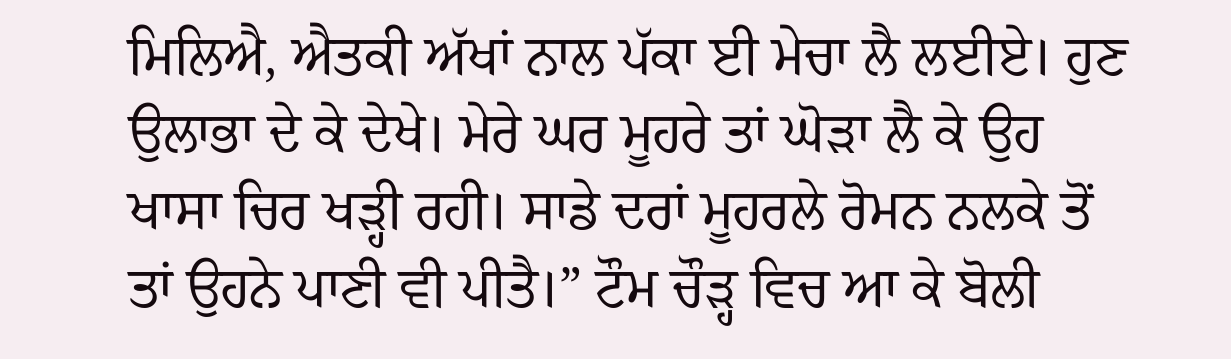ਮਿਲਿਐ, ਐਤਕੀ ਅੱਖਾਂ ਨਾਲ ਪੱਕਾ ਈ ਮੇਚਾ ਲੈ ਲਈਏ। ਹੁਣ ਉਲਾਭਾ ਦੇ ਕੇ ਦੇਖੇ। ਮੇਰੇ ਘਰ ਮੂਹਰੇ ਤਾਂ ਘੋੜਾ ਲੈ ਕੇ ਉਹ ਖਾਸਾ ਚਿਰ ਖੜ੍ਹੀ ਰਹੀ। ਸਾਡੇ ਦਰਾਂ ਮੂਹਰਲੇ ਰੋਮਨ ਨਲਕੇ ਤੋਂ ਤਾਂ ਉਹਨੇ ਪਾਣੀ ਵੀ ਪੀਤੈ।” ਟੌਮ ਚੌੜ੍ਹ ਵਿਚ ਆ ਕੇ ਬੋਲੀ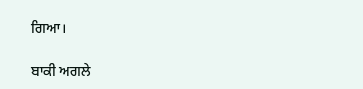ਗਿਆ।

ਬਾਕੀ ਅਗਲੇ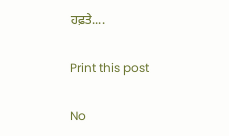ਹਫ਼ਤੇ....

Print this post

No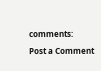comments:

Post a Comment